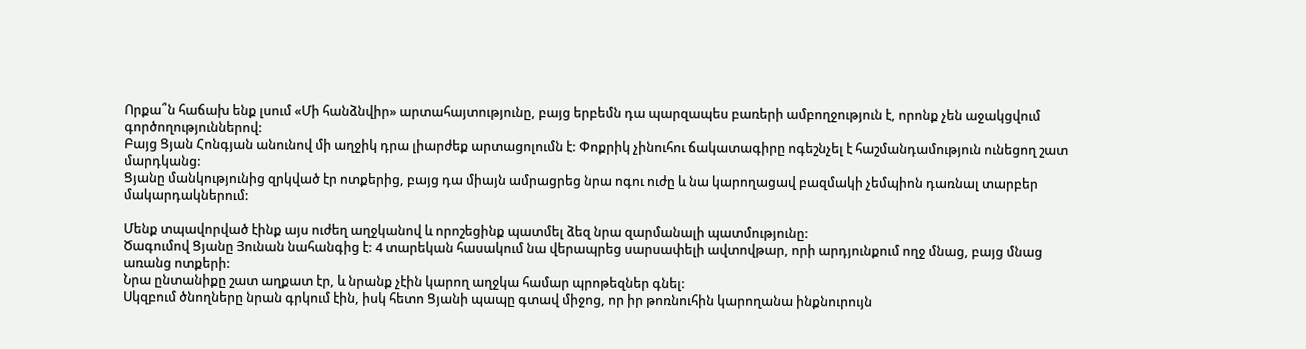Որքա՞ն հաճախ ենք լսում «Մի հանձնվիր» արտահայտությունը, բայց երբեմն դա պարզապես բառերի ամբողջություն է, որոնք չեն աջակցվում գործողություններով:
Բայց Ցյան Հոնգյան անունով մի աղջիկ դրա լիարժեք արտացոլումն է: Փոքրիկ չինուհու ճակատագիրը ոգեշնչել է հաշմանդամություն ունեցող շատ մարդկանց:
Ցյանը մանկությունից զրկված էր ոտքերից, բայց դա միայն ամրացրեց նրա ոգու ուժը և նա կարողացավ բազմակի չեմպիոն դառնալ տարբեր մակարդակներում:

Մենք տպավորված էինք այս ուժեղ աղջկանով և որոշեցինք պատմել ձեզ նրա զարմանալի պատմությունը:
Ծագումով Ցյանը Յունան նահանգից է: 4 տարեկան հասակում նա վերապրեց սարսափելի ավտովթար, որի արդյունքում ողջ մնաց, բայց մնաց առանց ոտքերի:
Նրա ընտանիքը շատ աղքատ էր, և նրանք չէին կարող աղջկա համար պրոթեզներ գնել:
Սկզբում ծնողները նրան գրկում էին, իսկ հետո Ցյանի պապը գտավ միջոց, որ իր թոռնուհին կարողանա ինքնուրույն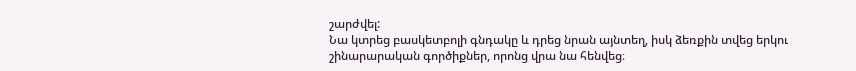շարժվել:
Նա կտրեց բասկետբոլի գնդակը և դրեց նրան այնտեղ, իսկ ձեռքին տվեց երկու շինարարական գործիքներ, որոնց վրա նա հենվեց։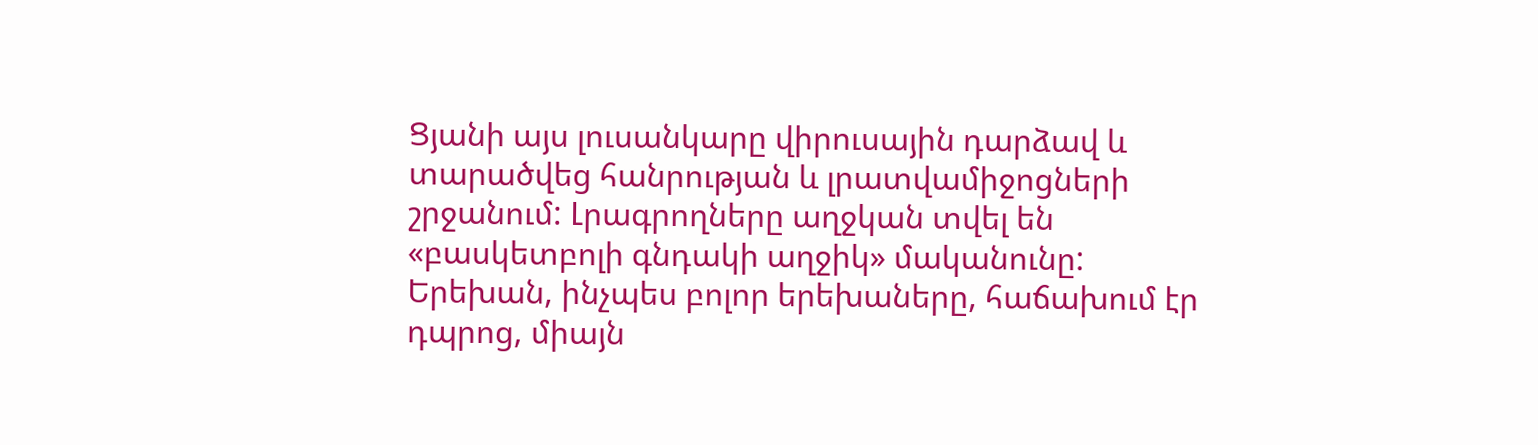Ցյանի այս լուսանկարը վիրուսային դարձավ և տարածվեց հանրության և լրատվամիջոցների շրջանում: Լրագրողները աղջկան տվել են «բասկետբոլի գնդակի աղջիկ» մականունը:
Երեխան, ինչպես բոլոր երեխաները, հաճախում էր դպրոց, միայն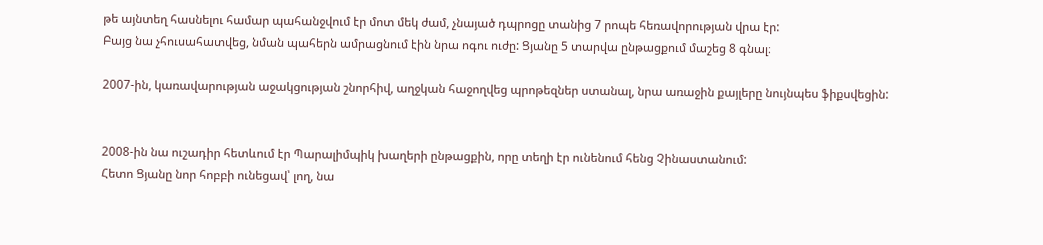թե այնտեղ հասնելու համար պահանջվում էր մոտ մեկ ժամ, չնայած դպրոցը տանից 7 րոպե հեռավորության վրա էր:
Բայց նա չհուսահատվեց, նման պահերն ամրացնում էին նրա ոգու ուժը: Ցյանը 5 տարվա ընթացքում մաշեց 8 գնալ։

2007-ին, կառավարության աջակցության շնորհիվ, աղջկան հաջողվեց պրոթեզներ ստանալ, նրա առաջին քայլերը նույնպես ֆիքսվեցին:


2008-ին նա ուշադիր հետևում էր Պարալիմպիկ խաղերի ընթացքին, որը տեղի էր ունենում հենց Չինաստանում:
Հետո Ցյանը նոր հոբբի ունեցավ՝ լող, նա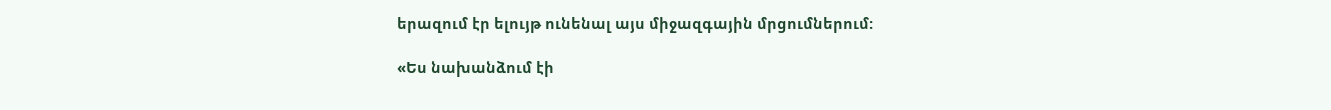երազում էր ելույթ ունենալ այս միջազգային մրցումներում:

«Ես նախանձում էի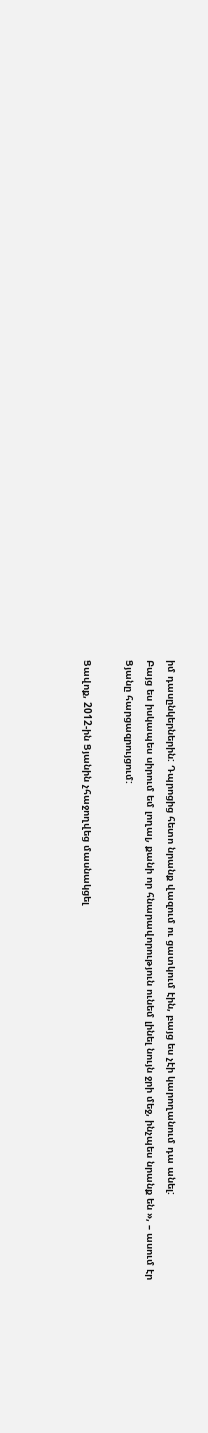իմ դասընկերներին: Դպրոցից հետո նրանք վազում ու ցատկում էին, բայց ես չէի կարողանում դա անել:
Բայց ես իսկապես սիրում եմ լողալ, քանի որ հնարավորություն ունեմ լինել նույն ջրի մեջ, ինչպես նրանք են », – ասում էր Ցյանը հարցազրույցում:

Ցավոք, 2012-ին Ցյանին չհաջողվեց մասնակցել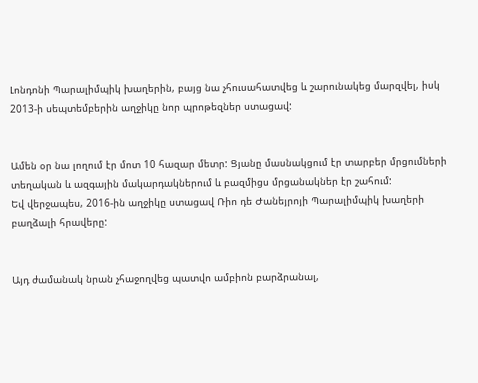Լոնդոնի Պարալիմպիկ խաղերին, բայց նա չհուսահատվեց և շարունակեց մարզվել, իսկ 2013-ի սեպտեմբերին աղջիկը նոր պրոթեզներ ստացավ:


Ամեն օր նա լողում էր մոտ 10 հազար մետր: Ցյանը մասնակցում էր տարբեր մրցումների տեղական և ազգային մակարդակներում և բազմիցս մրցանակներ էր շահում:
Եվ վերջապես, 2016-ին աղջիկը ստացավ Ռիո դե Ժանեյրոյի Պարալիմպիկ խաղերի բաղձալի հրավերը:


Այդ ժամանակ նրան չհաջողվեց պատվո ամբիոն բարձրանալ,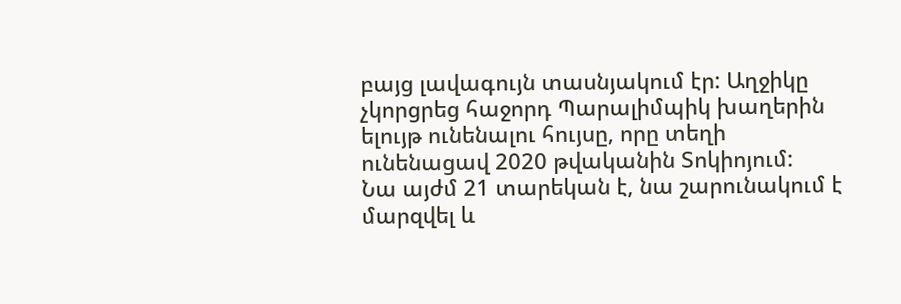բայց լավագույն տասնյակում էր: Աղջիկը չկորցրեց հաջորդ Պարալիմպիկ խաղերին ելույթ ունենալու հույսը, որը տեղի ունենացավ 2020 թվականին Տոկիոյում:
Նա այժմ 21 տարեկան է, նա շարունակում է մարզվել և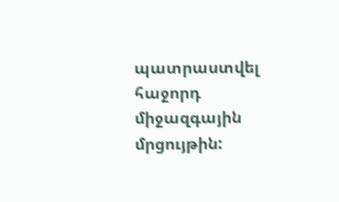պատրաստվել հաջորդ միջազգային մրցույթին: